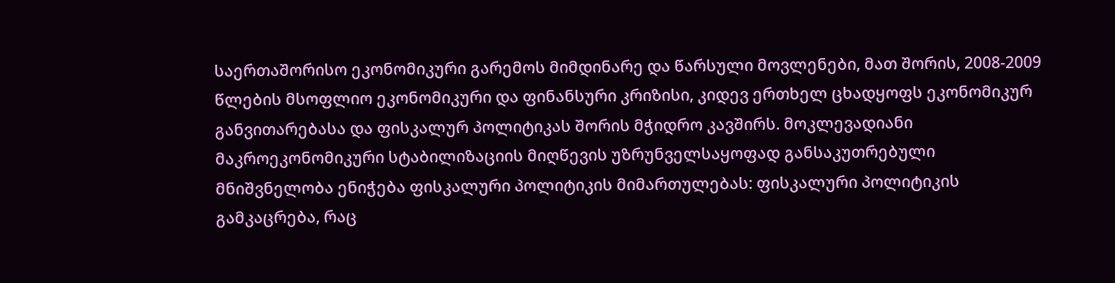საერთაშორისო ეკონომიკური გარემოს მიმდინარე და წარსული მოვლენები, მათ შორის, 2008-2009 წლების მსოფლიო ეკონომიკური და ფინანსური კრიზისი, კიდევ ერთხელ ცხადყოფს ეკონომიკურ განვითარებასა და ფისკალურ პოლიტიკას შორის მჭიდრო კავშირს. მოკლევადიანი მაკროეკონომიკური სტაბილიზაციის მიღწევის უზრუნველსაყოფად განსაკუთრებული მნიშვნელობა ენიჭება ფისკალური პოლიტიკის მიმართულებას: ფისკალური პოლიტიკის გამკაცრება, რაც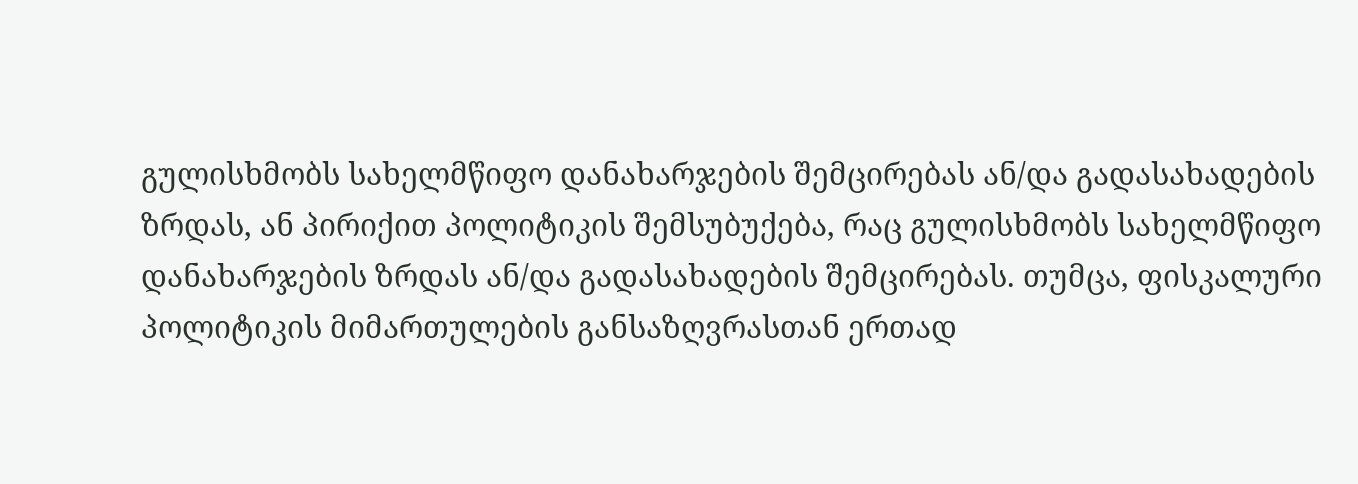გულისხმობს სახელმწიფო დანახარჯების შემცირებას ან/და გადასახადების ზრდას, ან პირიქით პოლიტიკის შემსუბუქება, რაც გულისხმობს სახელმწიფო დანახარჯების ზრდას ან/და გადასახადების შემცირებას. თუმცა, ფისკალური პოლიტიკის მიმართულების განსაზღვრასთან ერთად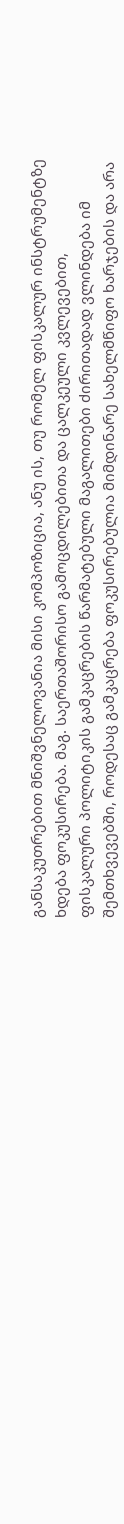განსაკუთრებით მნიშვნელოვანია მისი კომპოზიცია, ანუ ის, თუ რომელ ფისკალურ ინსტრუმენტზე ხდება ფოკუსირება. მაგ. საერთაშორისო გამოცდილებითა და ცალკეული კვლევებით, ფისკალური პოლიტიკის გამკაცრების წარმატებული მაგალითები ძირითადად ვლინდება იმ შემთხვევებში, როდესაც გამკაცრება ფოკუსირებულია მიმდინარე სახელმწიფო ხარჯების და არა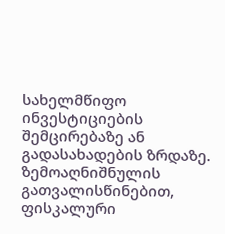სახელმწიფო ინვესტიციების შემცირებაზე ან გადასახადების ზრდაზე. ზემოაღნიშნულის გათვალისწინებით, ფისკალური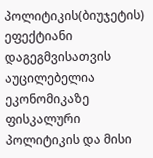პოლიტიკის(ბიუჯეტის) ეფექტიანი დაგეგმვისათვის აუცილებელია ეკონომიკაზე ფისკალური პოლიტიკის და მისი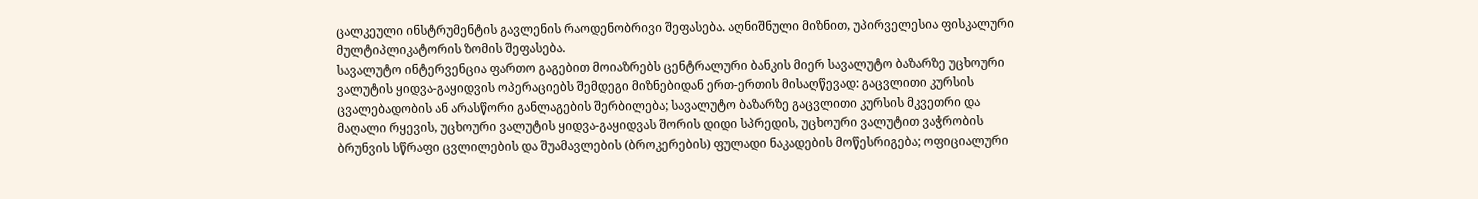ცალკეული ინსტრუმენტის გავლენის რაოდენობრივი შეფასება. აღნიშნული მიზნით, უპირველესია ფისკალური მულტიპლიკატორის ზომის შეფასება.
სავალუტო ინტერვენცია ფართო გაგებით მოიაზრებს ცენტრალური ბანკის მიერ სავალუტო ბაზარზე უცხოური ვალუტის ყიდვა-გაყიდვის ოპერაციებს შემდეგი მიზნებიდან ერთ-ერთის მისაღწევად: გაცვლითი კურსის ცვალებადობის ან არასწორი განლაგების შერბილება; სავალუტო ბაზარზე გაცვლითი კურსის მკვეთრი და მაღალი რყევის, უცხოური ვალუტის ყიდვა-გაყიდვას შორის დიდი სპრედის, უცხოური ვალუტით ვაჭრობის ბრუნვის სწრაფი ცვლილების და შუამავლების (ბროკერების) ფულადი ნაკადების მოწესრიგება; ოფიციალური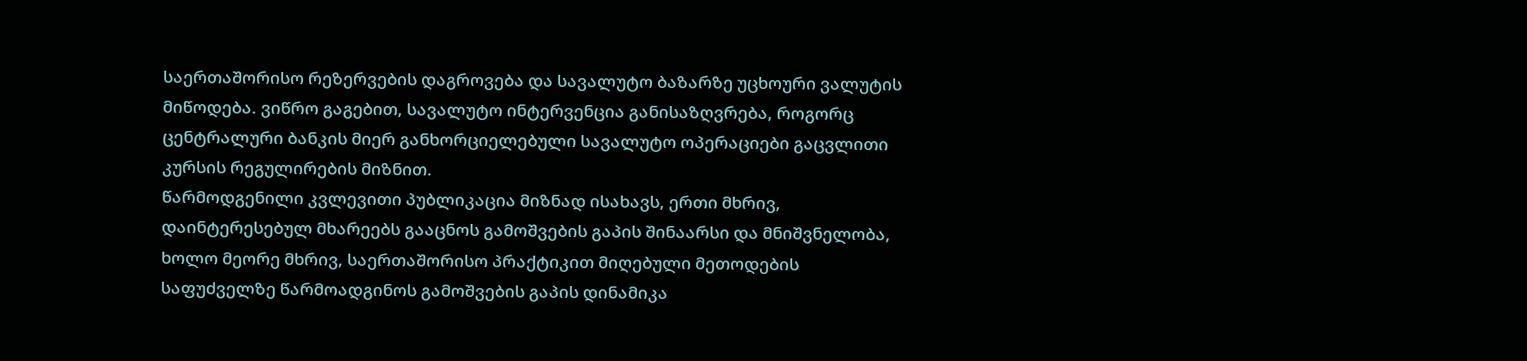საერთაშორისო რეზერვების დაგროვება და სავალუტო ბაზარზე უცხოური ვალუტის მიწოდება. ვიწრო გაგებით, სავალუტო ინტერვენცია განისაზღვრება, როგორც ცენტრალური ბანკის მიერ განხორციელებული სავალუტო ოპერაციები გაცვლითი კურსის რეგულირების მიზნით.
წარმოდგენილი კვლევითი პუბლიკაცია მიზნად ისახავს, ერთი მხრივ, დაინტერესებულ მხარეებს გააცნოს გამოშვების გაპის შინაარსი და მნიშვნელობა, ხოლო მეორე მხრივ, საერთაშორისო პრაქტიკით მიღებული მეთოდების საფუძველზე წარმოადგინოს გამოშვების გაპის დინამიკა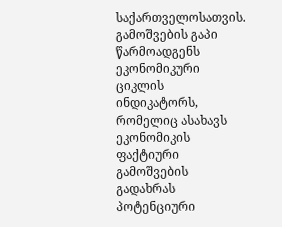საქართველოსათვის.
გამოშვების გაპი წარმოადგენს ეკონომიკური ციკლის ინდიკატორს, რომელიც ასახავს ეკონომიკის ფაქტიური გამოშვების გადახრას პოტენციური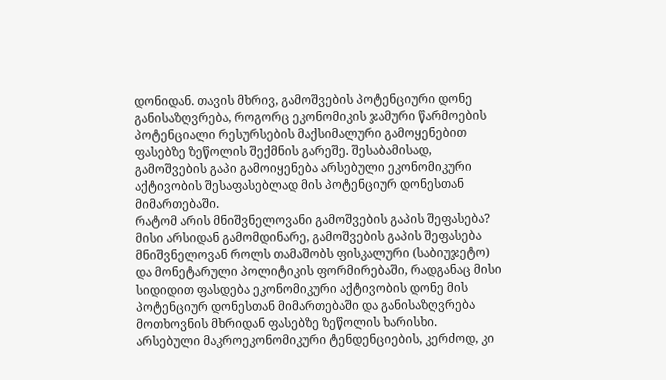დონიდან. თავის მხრივ, გამოშვების პოტენციური დონე განისაზღვრება, როგორც ეკონომიკის ჯამური წარმოების პოტენციალი რესურსების მაქსიმალური გამოყენებით ფასებზე ზეწოლის შექმნის გარეშე. შესაბამისად, გამოშვების გაპი გამოიყენება არსებული ეკონომიკური აქტივობის შესაფასებლად მის პოტენციურ დონესთან მიმართებაში.
რატომ არის მნიშვნელოვანი გამოშვების გაპის შეფასება? მისი არსიდან გამომდინარე, გამოშვების გაპის შეფასება მნიშვნელოვან როლს თამაშობს ფისკალური (საბიუჯეტო) და მონეტარული პოლიტიკის ფორმირებაში, რადგანაც მისი სიდიდით ფასდება ეკონომიკური აქტივობის დონე მის პოტენციურ დონესთან მიმართებაში და განისაზღვრება მოთხოვნის მხრიდან ფასებზე ზეწოლის ხარისხი.
არსებული მაკროეკონომიკური ტენდენციების, კერძოდ, კი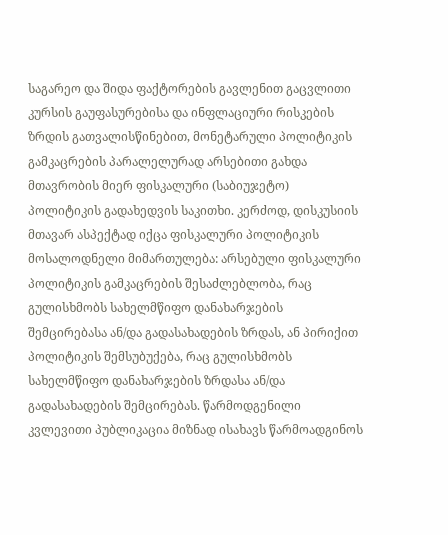საგარეო და შიდა ფაქტორების გავლენით გაცვლითი კურსის გაუფასურებისა და ინფლაციური რისკების ზრდის გათვალისწინებით, მონეტარული პოლიტიკის გამკაცრების პარალელურად არსებითი გახდა მთავრობის მიერ ფისკალური (საბიუჯეტო) პოლიტიკის გადახედვის საკითხი. კერძოდ, დისკუსიის მთავარ ასპექტად იქცა ფისკალური პოლიტიკის მოსალოდნელი მიმართულება: არსებული ფისკალური პოლიტიკის გამკაცრების შესაძლებლობა, რაც გულისხმობს სახელმწიფო დანახარჯების შემცირებასა ან/და გადასახადების ზრდას, ან პირიქით პოლიტიკის შემსუბუქება, რაც გულისხმობს სახელმწიფო დანახარჯების ზრდასა ან/და გადასახადების შემცირებას. წარმოდგენილი კვლევითი პუბლიკაცია მიზნად ისახავს წარმოადგინოს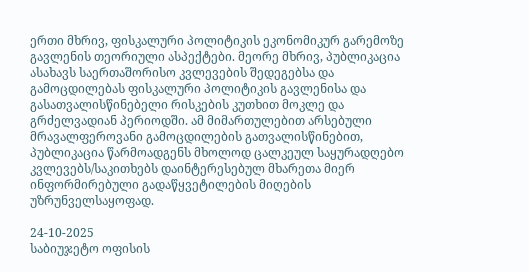ერთი მხრივ, ფისკალური პოლიტიკის ეკონომიკურ გარემოზე გავლენის თეორიული ასპექტები. მეორე მხრივ, პუბლიკაცია ასახავს საერთაშორისო კვლევების შედეგებსა და გამოცდილებას ფისკალური პოლიტიკის გავლენისა და გასათვალისწინებელი რისკების კუთხით მოკლე და გრძელვადიან პერიოდში. ამ მიმართულებით არსებული მრავალფეროვანი გამოცდილების გათვალისწინებით, პუბლიკაცია წარმოადგენს მხოლოდ ცალკეულ საყურადღებო კვლევებს/საკითხებს დაინტერესებულ მხარეთა მიერ ინფორმირებული გადაწყვეტილების მიღების უზრუნველსაყოფად.

24-10-2025
საბიუჯეტო ოფისის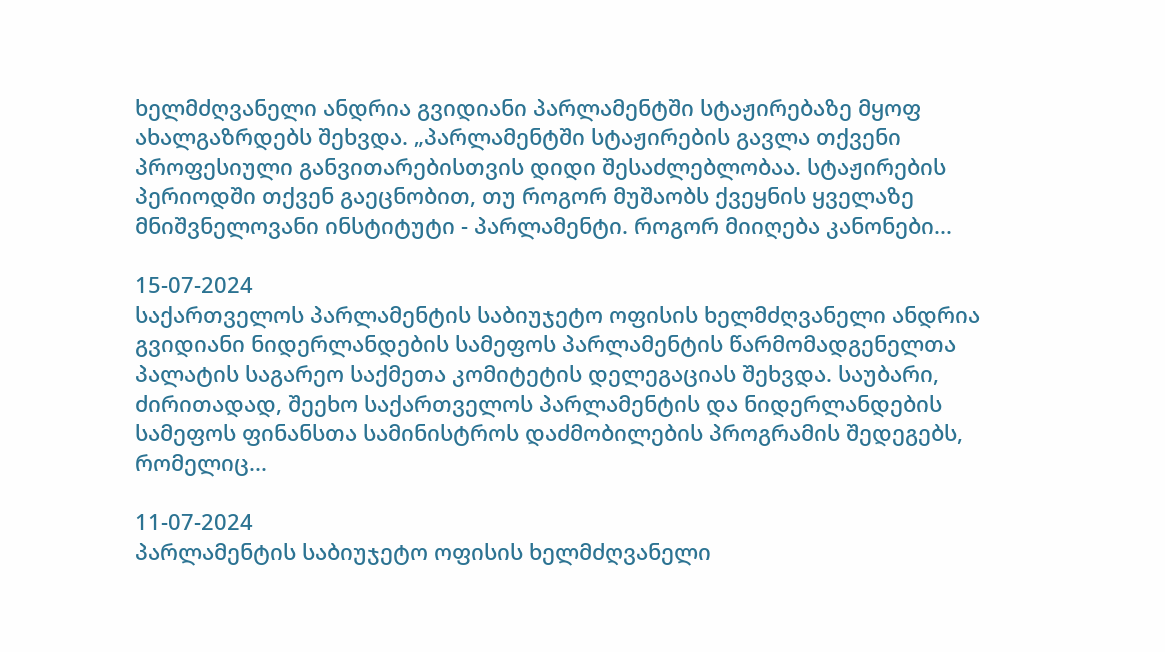ხელმძღვანელი ანდრია გვიდიანი პარლამენტში სტაჟირებაზე მყოფ ახალგაზრდებს შეხვდა. „პარლამენტში სტაჟირების გავლა თქვენი პროფესიული განვითარებისთვის დიდი შესაძლებლობაა. სტაჟირების პერიოდში თქვენ გაეცნობით, თუ როგორ მუშაობს ქვეყნის ყველაზე მნიშვნელოვანი ინსტიტუტი - პარლამენტი. როგორ მიიღება კანონები...

15-07-2024
საქართველოს პარლამენტის საბიუჯეტო ოფისის ხელმძღვანელი ანდრია გვიდიანი ნიდერლანდების სამეფოს პარლამენტის წარმომადგენელთა პალატის საგარეო საქმეთა კომიტეტის დელეგაციას შეხვდა. საუბარი, ძირითადად, შეეხო საქართველოს პარლამენტის და ნიდერლანდების სამეფოს ფინანსთა სამინისტროს დაძმობილების პროგრამის შედეგებს, რომელიც...

11-07-2024
პარლამენტის საბიუჯეტო ოფისის ხელმძღვანელი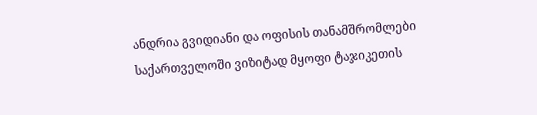ანდრია გვიდიანი და ოფისის თანამშრომლები საქართველოში ვიზიტად მყოფი ტაჯიკეთის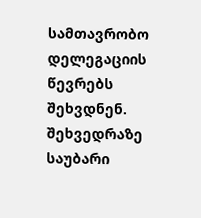სამთავრობო დელეგაციის წევრებს შეხვდნენ. შეხვედრაზე საუბარი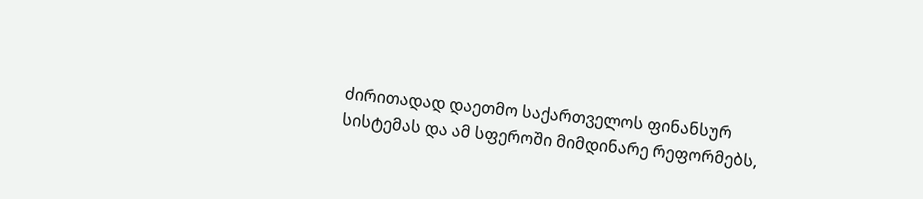ძირითადად დაეთმო საქართველოს ფინანსურ სისტემას და ამ სფეროში მიმდინარე რეფორმებს,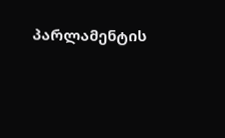პარლამენტის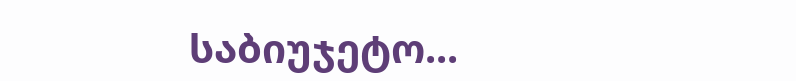საბიუჯეტო...